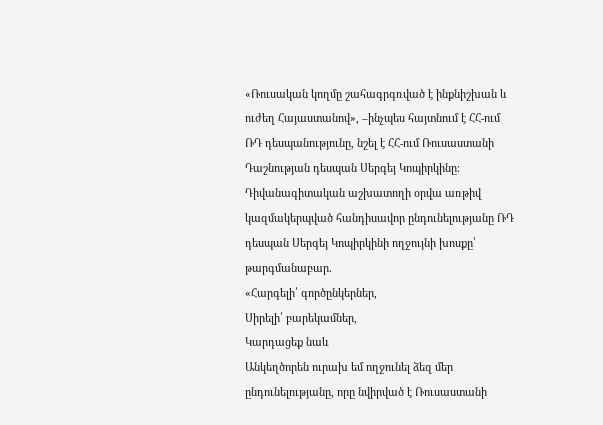«Ռուսական կողմը շահագրգռված է ինքնիշխան և ուժեղ Հայաստանով», –ինչպես հայտնում է ՀՀ-ում ՌԴ դեսպանությունը, նշել է ՀՀ-ում Ռուսաստանի Դաշնության դեսպան Սերգեյ Կոպիրկինը:
Դիվանագիտական աշխատողի օրվա առթիվ կազմակերպված հանդիսավոր ընդունելությանը ՌԴ դեսպան Սերգեյ Կոպիրկինի ողջույնի խոսքը՝ թարգմանաբար.
«Հարգելի՛ գործընկերներ,
Սիրելի՛ բարեկամներ,
Կարդացեք նաև
Անկեղծորեն ուրախ եմ ողջունել ձեզ մեր ընդունելությանը, որը նվիրված է Ռուսաստանի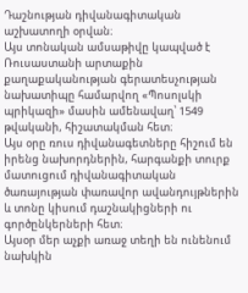Դաշնության դիվանագիտական աշխատողի օրվան։
Այս տոնական ամսաթիվը կապված է Ռուսաստանի արտաքին քաղաքականության գերատեսչության նախատիպը համարվող «Պոսոլսկի պրիկազի» մասին ամենավաղ՝ 1549 թվականի, հիշատակման հետ։
Այս օրը ռուս դիվանագետները հիշում են իրենց նախորդներին, հարգանքի տուրք մատուցում դիվանագիտական ծառայության փառավոր ավանդույթներին և տոնը կիսում դաշնակիցների ու գործընկերների հետ։
Այսօր մեր աչքի առաջ տեղի են ունենում նախկին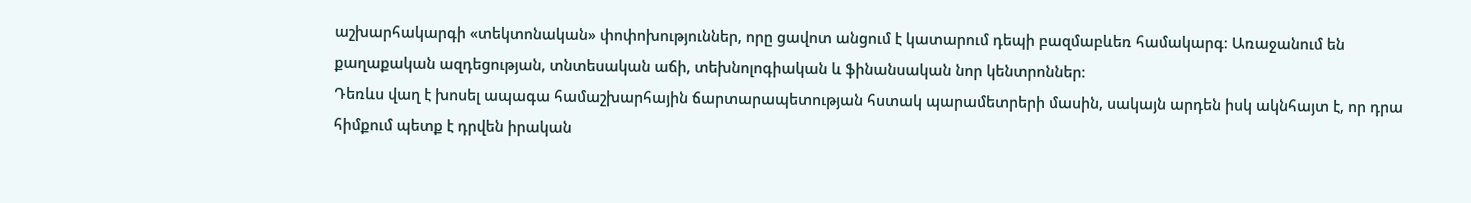աշխարհակարգի «տեկտոնական» փոփոխություններ, որը ցավոտ անցում է կատարում դեպի բազմաբևեռ համակարգ։ Առաջանում են քաղաքական ազդեցության, տնտեսական աճի, տեխնոլոգիական և ֆինանսական նոր կենտրոններ։
Դեռևս վաղ է խոսել ապագա համաշխարհային ճարտարապետության հստակ պարամետրերի մասին, սակայն արդեն իսկ ակնհայտ է, որ դրա հիմքում պետք է դրվեն իրական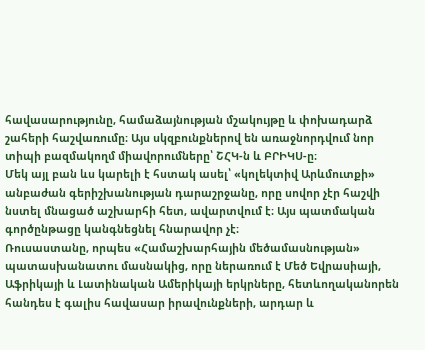հավասարությունը, համաձայնության մշակույթը և փոխադարձ շահերի հաշվառումը։ Այս սկզբունքներով են առաջնորդվում նոր տիպի բազմակողմ միավորումները՝ ՇՀԿ-ն և ԲՐԻԿՍ-ը։
Մեկ այլ բան ևս կարելի է հստակ ասել՝ «կոլեկտիվ Արևմուտքի» անբաժան գերիշխանության դարաշրջանը, որը սովոր չէր հաշվի նստել մնացած աշխարհի հետ, ավարտվում է։ Այս պատմական գործընթացը կանգնեցնել հնարավոր չէ։
Ռուսաստանը, որպես «Համաշխարհային մեծամասնության» պատասխանատու մասնակից, որը ներառում է Մեծ Եվրասիայի, Աֆրիկայի և Լատինական Ամերիկայի երկրները, հետևողականորեն հանդես է գալիս հավասար իրավունքների, արդար և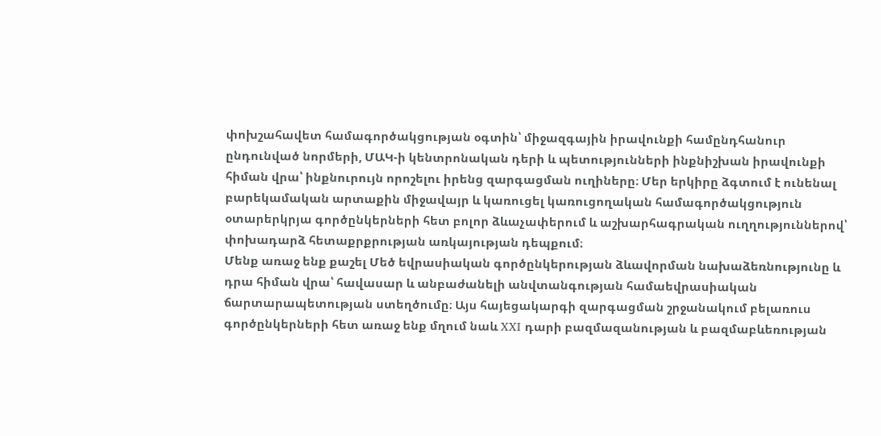փոխշահավետ համագործակցության օգտին՝ միջազգային իրավունքի համընդհանուր ընդունված նորմերի, ՄԱԿ-ի կենտրոնական դերի և պետությունների ինքնիշխան իրավունքի հիման վրա՝ ինքնուրույն որոշելու իրենց զարգացման ուղիները։ Մեր երկիրը ձգտում է ունենալ բարեկամական արտաքին միջավայր և կառուցել կառուցողական համագործակցություն օտարերկրյա գործընկերների հետ բոլոր ձևաչափերում և աշխարհագրական ուղղություններով՝ փոխադարձ հետաքրքրության առկայության դեպքում։
Մենք առաջ ենք քաշել Մեծ եվրասիական գործընկերության ձևավորման նախաձեռնությունը և դրա հիման վրա՝ հավասար և անբաժանելի անվտանգության համաեվրասիական ճարտարապետության ստեղծումը։ Այս հայեցակարգի զարգացման շրջանակում բելառուս գործընկերների հետ առաջ ենք մղում նաև XXI դարի բազմազանության և բազմաբևեռության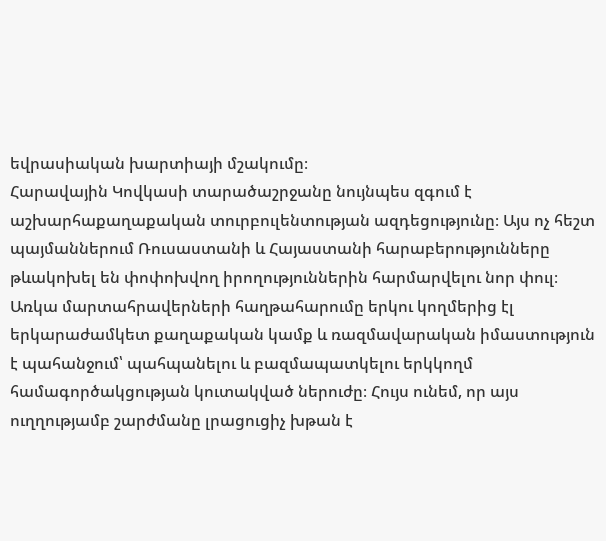եվրասիական խարտիայի մշակումը։
Հարավային Կովկասի տարածաշրջանը նույնպես զգում է աշխարհաքաղաքական տուրբուլենտության ազդեցությունը։ Այս ոչ հեշտ պայմաններում Ռուսաստանի և Հայաստանի հարաբերությունները թևակոխել են փոփոխվող իրողություններին հարմարվելու նոր փուլ։ Առկա մարտահրավերների հաղթահարումը երկու կողմերից էլ երկարաժամկետ քաղաքական կամք և ռազմավարական իմաստություն է պահանջում՝ պահպանելու և բազմապատկելու երկկողմ համագործակցության կուտակված ներուժը։ Հույս ունեմ, որ այս ուղղությամբ շարժմանը լրացուցիչ խթան է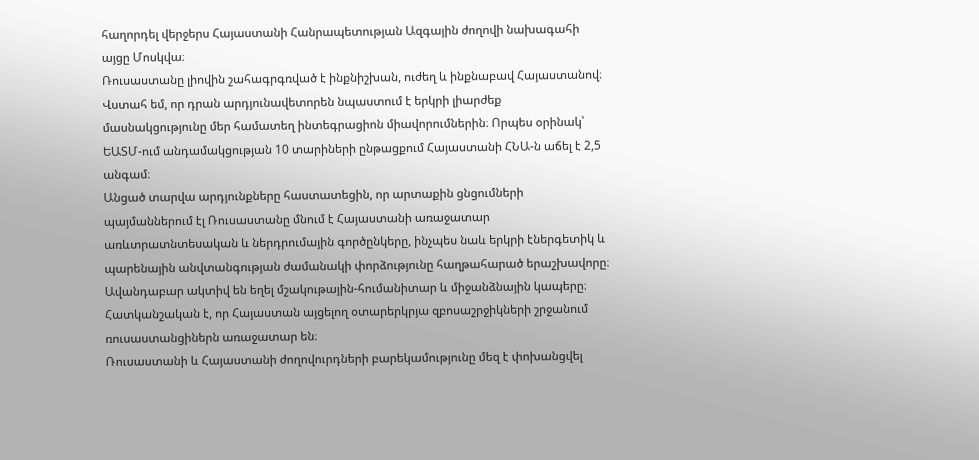հաղորդել վերջերս Հայաստանի Հանրապետության Ազգային ժողովի նախագահի այցը Մոսկվա։
Ռուսաստանը լիովին շահագրգռված է ինքնիշխան, ուժեղ և ինքնաբավ Հայաստանով։ Վստահ եմ, որ դրան արդյունավետորեն նպաստում է երկրի լիարժեք մասնակցությունը մեր համատեղ ինտեգրացիոն միավորումներին։ Որպես օրինակ՝ ԵԱՏՄ-ում անդամակցության 10 տարիների ընթացքում Հայաստանի ՀՆԱ-ն աճել է 2,5 անգամ։
Անցած տարվա արդյունքները հաստատեցին, որ արտաքին ցնցումների պայմաններում էլ Ռուսաստանը մնում է Հայաստանի առաջատար առևտրատնտեսական և ներդրումային գործընկերը, ինչպես նաև երկրի էներգետիկ և պարենային անվտանգության ժամանակի փորձությունը հաղթահարած երաշխավորը։ Ավանդաբար ակտիվ են եղել մշակութային-հումանիտար և միջանձնային կապերը։ Հատկանշական է, որ Հայաստան այցելող օտարերկրյա զբոսաշրջիկների շրջանում ռուսաստանցիներն առաջատար են։
Ռուսաստանի և Հայաստանի ժողովուրդների բարեկամությունը մեզ է փոխանցվել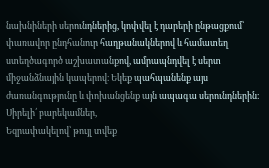նախնիների սերունդներից, կոփվել է դարերի ընթացքում՝ փառավոր ընդհանուր հաղթանակներով և համատեղ ստեղծագործ աշխատանքով, ամրապնդվել է սերտ միջանձնային կապերով։ Եկեք պահպանենք այս ժառանգությունը և փոխանցենք այն ապագա սերունդներին։
Սիրելի՛ բարեկամներ,
Եզրափակելով՝ թույլ տվեք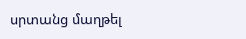սրտանց մաղթել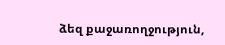ձեզ քաջառողջություն,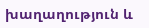խաղաղություն և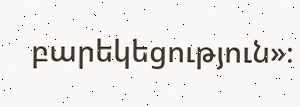բարեկեցություն»։